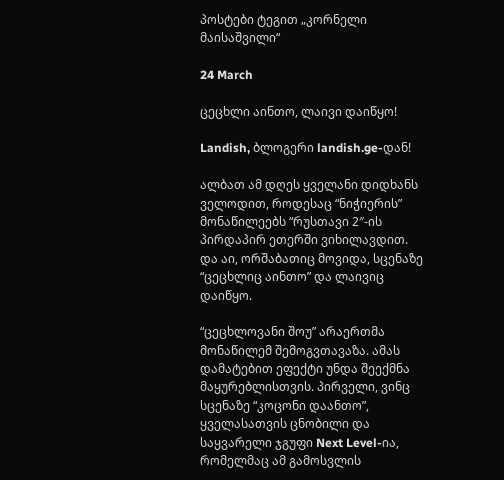პოსტები ტეგით „კორნელი მაისაშვილი“

24 March

ცეცხლი აინთო, ლაივი დაიწყო!

Landish, ბლოგერი landish.ge-დან!

ალბათ ამ დღეს ყველანი დიდხანს ველოდით, როდესაც “ნიჭიერის” მონაწილეებს “რუსთავი 2″-ის პირდაპირ ეთერში ვიხილავდით. და აი, ორშაბათიც მოვიდა, სცენაზე “ცეცხლიც აინთო” და ლაივიც დაიწყო.

“ცეცხლოვანი შოუ” არაერთმა მონაწილემ შემოგვთავაზა. ამას დამატებით ეფექტი უნდა შეექმნა მაყურებლისთვის. პირველი, ვინც სცენაზე “კოცონი დაანთო”, ყველასათვის ცნობილი და საყვარელი ჯგუფი Next Level-ია, რომელმაც ამ გამოსვლის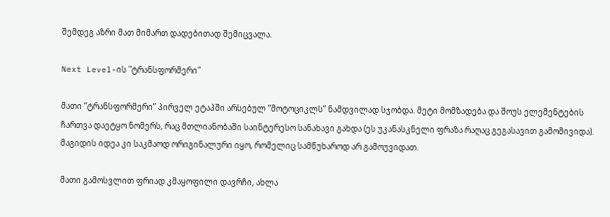შემდეგ აზრი მათ მიმართ დადებითად შემიცვალა.

Next Level-ის "ტრანსფორმერი"

მათი “ტრანსფორმერი” პირველ ეტაპში არსებულ “მოტოციკლს” ნამდვილად სჯობდა. მეტი მომზადება და შოუს ელემენტების ჩართვა დაეტყო ნომერს, რაც მთლიანობაში საინტერესო სანახავი გახდა (ეს უკანასკნელი ფრაზა რაღაც გეგასავით გამომივიდა). მაგიდის იდეა კი საკმაოდ ორიგინალური იყო, რომელიც სამწუხაროდ არ გამოუვიდათ.

მათი გამოსვლით ფრიად კმაყოფილი დავრჩი, ახლა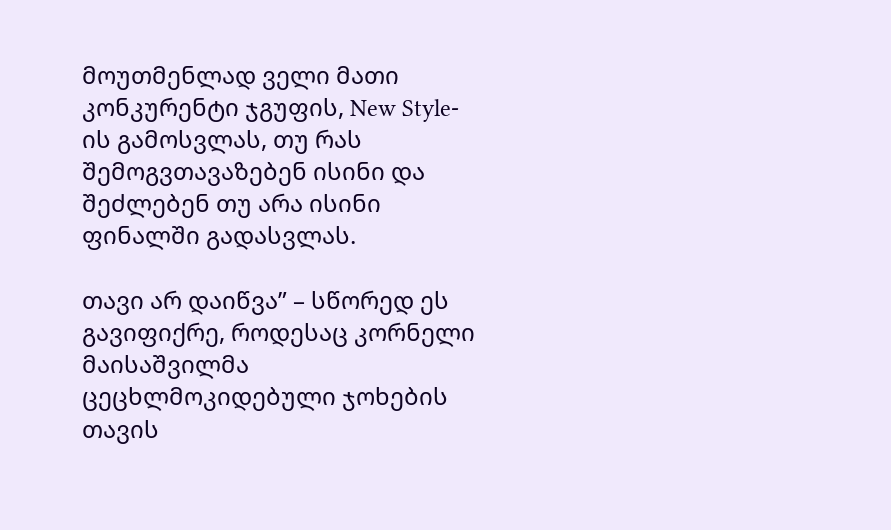მოუთმენლად ველი მათი კონკურენტი ჯგუფის, New Style-ის გამოსვლას, თუ რას შემოგვთავაზებენ ისინი და შეძლებენ თუ არა ისინი ფინალში გადასვლას.

თავი არ დაიწვა” – სწორედ ეს გავიფიქრე, როდესაც კორნელი მაისაშვილმა ცეცხლმოკიდებული ჯოხების თავის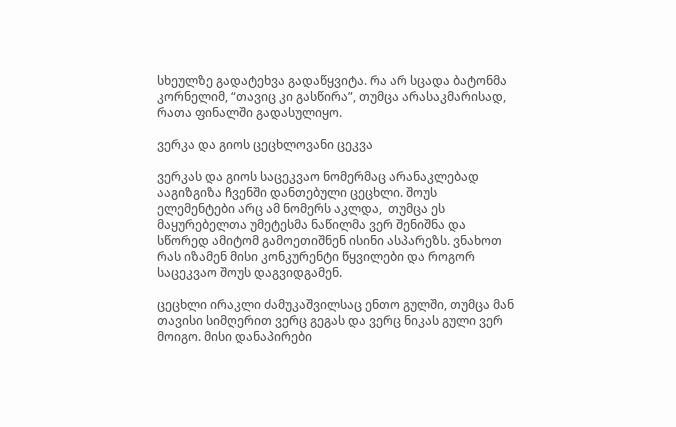სხეულზე გადატეხვა გადაწყვიტა. რა არ სცადა ბატონმა კორნელიმ, “თავიც კი გასწირა”, თუმცა არასაკმარისად, რათა ფინალში გადასულიყო.

ვერკა და გიოს ცეცხლოვანი ცეკვა

ვერკას და გიოს საცეკვაო ნომერმაც არანაკლებად ააგიზგიზა ჩვენში დანთებული ცეცხლი. შოუს ელემენტები არც ამ ნომერს აკლდა,  თუმცა ეს მაყურებელთა უმეტესმა ნაწილმა ვერ შენიშნა და სწორედ ამიტომ გამოეთიშნენ ისინი ასპარეზს. ვნახოთ რას იზამენ მისი კონკურენტი წყვილები და როგორ საცეკვაო შოუს დაგვიდგამენ.

ცეცხლი ირაკლი ძამუკაშვილსაც ენთო გულში, თუმცა მან თავისი სიმღერით ვერც გეგას და ვერც ნიკას გული ვერ მოიგო. მისი დანაპირები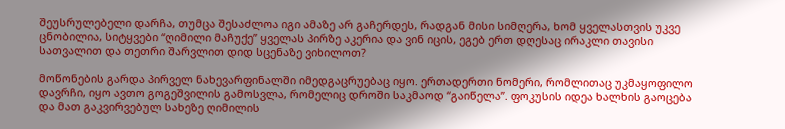შეუსრულებელი დარჩა, თუმცა შესაძლოა იგი ამაზე არ გაჩერდეს, რადგან მისი სიმღერა, ხომ ყველასთვის უკვე ცნობილია, სიტყვები “ღიმილი მაჩუქე” ყველას პირზე აკერია და ვინ იცის, ეგებ ერთ დღესაც ირაკლი თავისი სათვალით და თეთრი შარვლით დიდ სცენაზე ვიხილოთ?

მოწონების გარდა პირველ ნახევარფინალში იმედგაცრუებაც იყო. ერთადერთი ნომერი, რომლითაც უკმაყოფილო დავრჩი, იყო ავთო გოგეშვილის გამოსვლა, რომელიც დროში საკმაოდ “გაიწელა”. ფოკუსის იდეა ხალხის გაოცება და მათ გაკვირვებულ სახეზე ღიმილის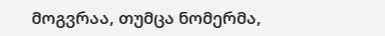მოგვრაა, თუმცა ნომერმა,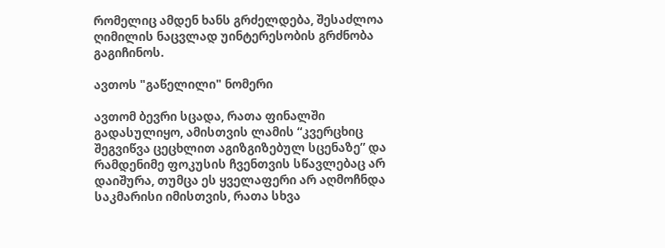რომელიც ამდენ ხანს გრძელდება, შესაძლოა ღიმილის ნაცვლად უინტერესობის გრძნობა გაგიჩინოს.

ავთოს "გაწელილი" ნომერი

ავთომ ბევრი სცადა, რათა ფინალში გადასულიყო, ამისთვის ლამის “კვერცხიც შეგვიწვა ცეცხლით აგიზგიზებულ სცენაზე” და რამდენიმე ფოკუსის ჩვენთვის სწავლებაც არ დაიშურა, თუმცა ეს ყველაფერი არ აღმოჩნდა საკმარისი იმისთვის, რათა სხვა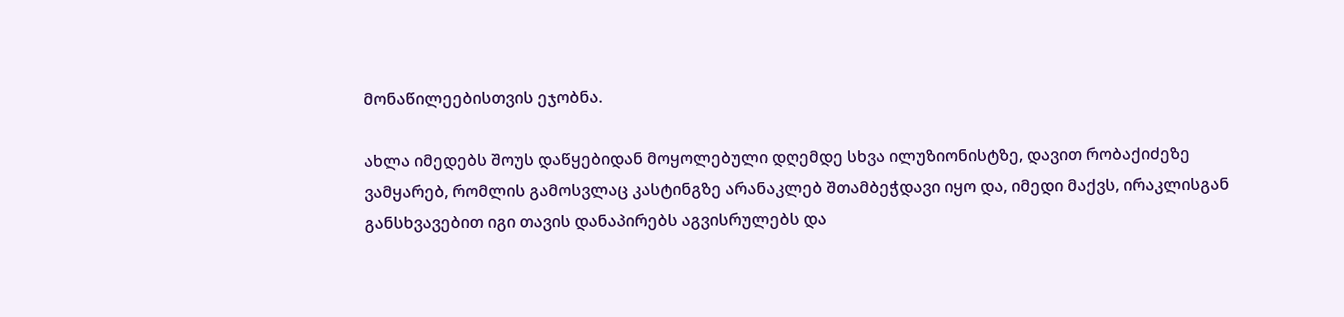მონაწილეებისთვის ეჯობნა.

ახლა იმედებს შოუს დაწყებიდან მოყოლებული დღემდე სხვა ილუზიონისტზე, დავით რობაქიძეზე ვამყარებ, რომლის გამოსვლაც კასტინგზე არანაკლებ შთამბეჭდავი იყო და, იმედი მაქვს, ირაკლისგან განსხვავებით იგი თავის დანაპირებს აგვისრულებს და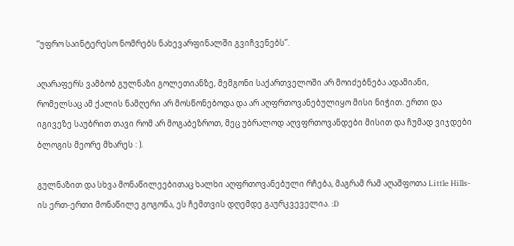“უფრო საინტერესო ნომრებს ნახევარფინალში გვიჩვენებს”.

აღარაფერს ვამბობ გულნაზი გოლეთიანზე, მემგონი საქართველოში არ მოიძებნება ადამიანი, რომელსაც ამ ქალის ნამღერი არ მოსწონებოდა და არ აღფრთოვანებულიყო მისი ნიჭით. ერთი და იგივეზე საუბრით თავი რომ არ მოგაბეზროთ, მეც უბრალოდ აღვფრთოვანდები მისით და ჩუმად ვიჯდები ბლოგის მეორე მხარეს : ).

გულნაზით და სხვა მონაწილეებითაც ხალხი აღფრთოვანებული რჩება, მაგრამ რამ აღაშფოთა Little Hills-ის ერთ-ერთი მონაწილე გოგონა, ეს ჩემთვის დღემდე გაურკვეველია. :D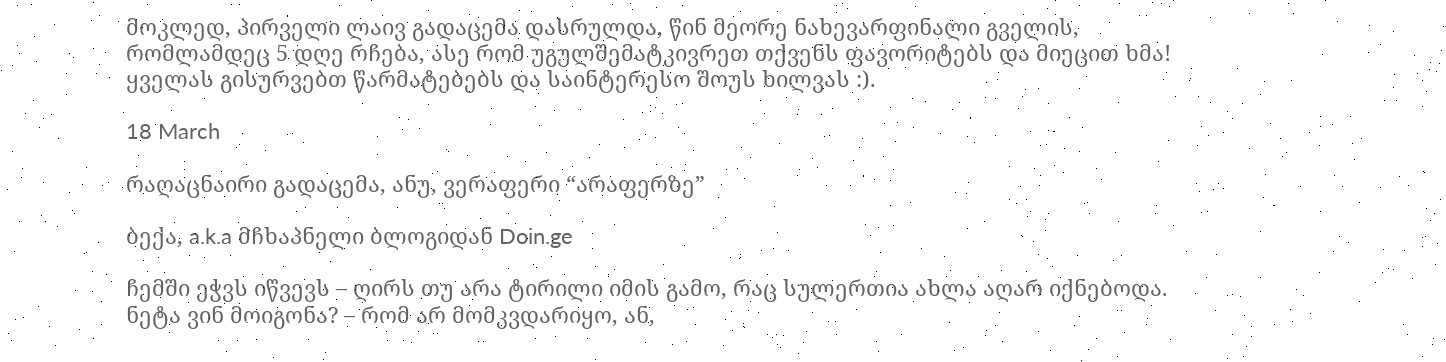მოკლედ, პირველი ლაივ გადაცემა დასრულდა, წინ მეორე ნახევარფინალი გველის, რომლამდეც 5 დღე რჩება, ასე რომ უგულშემატკივრეთ თქვენს ფავორიტებს და მიეცით ხმა! ყველას გისურვებთ წარმატებებს და საინტერესო შოუს ხილვას :).

18 March

რაღაცნაირი გადაცემა, ანუ, ვერაფერი “არაფერზე”

ბექა, a.k.a მჩხაპნელი ბლოგიდან Doin.ge

ჩემში ეჭვს იწვევს – ღირს თუ არა ტირილი იმის გამო, რაც სულერთია ახლა აღარ იქნებოდა. ნეტა ვინ მოიგონა? – რომ არ მომკვდარიყო, ან,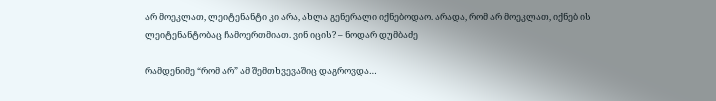არ მოეკლათ, ლეიტენანტი კი არა, ახლა გენერალი იქნებოდაო. არადა, რომ არ მოეკლათ, იქნებ ის ლეიტენანტობაც ჩამოერთმიათ. ვინ იცის? – ნოდარ დუმბაძე

რამდენიმე “რომ არ” ამ შემთხვევაშიც დაგროვდა…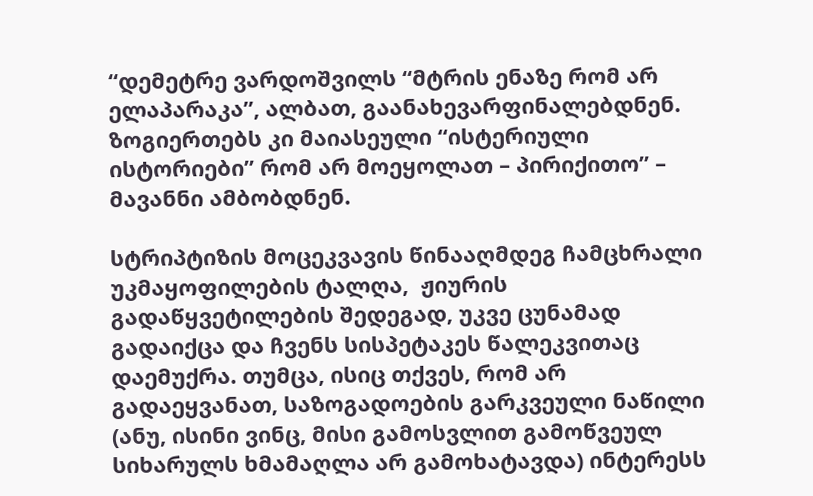“დემეტრე ვარდოშვილს “მტრის ენაზე რომ არ ელაპარაკა”, ალბათ, გაანახევარფინალებდნენ. ზოგიერთებს კი მაიასეული “ისტერიული ისტორიები” რომ არ მოეყოლათ – პირიქითო” – მავანნი ამბობდნენ.

სტრიპტიზის მოცეკვავის წინააღმდეგ ჩამცხრალი უკმაყოფილების ტალღა,  ჟიურის გადაწყვეტილების შედეგად, უკვე ცუნამად გადაიქცა და ჩვენს სისპეტაკეს წალეკვითაც დაემუქრა. თუმცა, ისიც თქვეს, რომ არ გადაეყვანათ, საზოგადოების გარკვეული ნაწილი (ანუ, ისინი ვინც, მისი გამოსვლით გამოწვეულ სიხარულს ხმამაღლა არ გამოხატავდა) ინტერესს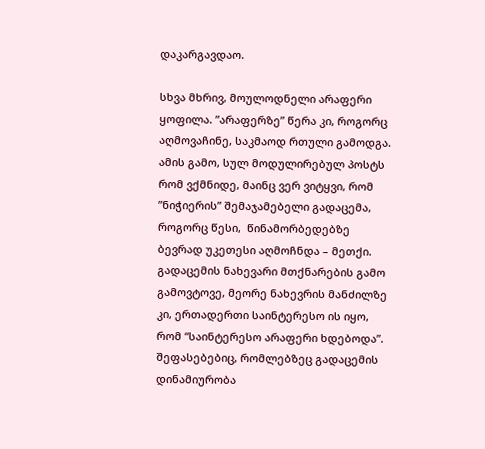დაკარგავდაო.

სხვა მხრივ, მოულოდნელი არაფერი ყოფილა. ”არაფერზე” წერა კი, როგორც აღმოვაჩინე, საკმაოდ რთული გამოდგა.
ამის გამო, სულ მოდულირებულ პოსტს რომ ვქმნიდე, მაინც ვერ ვიტყვი, რომ  ”ნიჭიერის” შემაჯამებელი გადაცემა, როგორც წესი,  წინამორბედებზე ბევრად უკეთესი აღმოჩნდა – მეთქი. გადაცემის ნახევარი მთქნარების გამო გამოვტოვე, მეორე ნახევრის მანძილზე კი, ერთადერთი საინტერესო ის იყო, რომ “საინტერესო არაფერი ხდებოდა”. შეფასებებიც, რომლებზეც გადაცემის დინამიურობა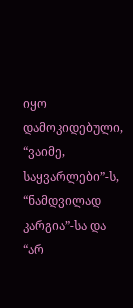იყო დამოკიდებული, “ვაიმე, საყვარლები”-ს, “ნამდვილად კარგია”-სა და “არ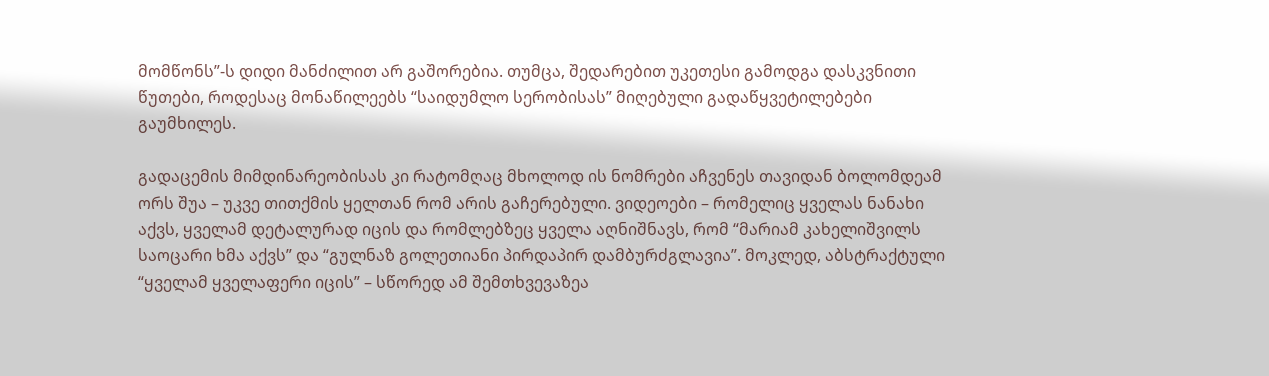მომწონს”-ს დიდი მანძილით არ გაშორებია. თუმცა, შედარებით უკეთესი გამოდგა დასკვნითი წუთები, როდესაც მონაწილეებს “საიდუმლო სერობისას” მიღებული გადაწყვეტილებები გაუმხილეს.

გადაცემის მიმდინარეობისას კი რატომღაც მხოლოდ ის ნომრები აჩვენეს თავიდან ბოლომდეამ ორს შუა – უკვე თითქმის ყელთან რომ არის გაჩერებული. ვიდეოები – რომელიც ყველას ნანახი აქვს, ყველამ დეტალურად იცის და რომლებზეც ყველა აღნიშნავს, რომ “მარიამ კახელიშვილს საოცარი ხმა აქვს” და “გულნაზ გოლეთიანი პირდაპირ დამბურძგლავია”. მოკლედ, აბსტრაქტული “ყველამ ყველაფერი იცის” – სწორედ ამ შემთხვევაზეა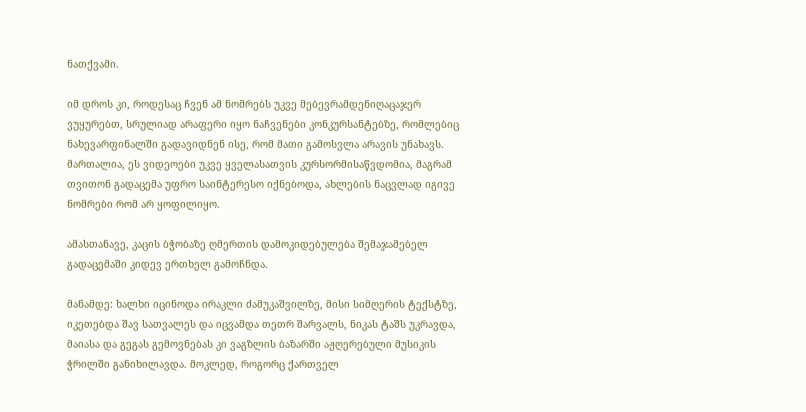ნათქვამი.

იმ დროს კი, როდესაც ჩვენ ამ ნომრებს უკვე მებევრამდენიღაცაჯერ ვუყურებთ, სრულიად არაფერი იყო ნაჩვენები კონკურსანტებზე, რომლებიც ნახევარფინალში გადავიდნენ ისე, რომ მათი გამოსვლა არავის უნახავს. მართალია, ეს ვიდეოები უკვე ყველასათვის კურსორმისაწვდომია, მაგრამ თვითონ გადაცემა უფრო საინტერესო იქნებოდა, ახლების ნაცვლად იგივე ნომრები რომ არ ყოფილიყო.

ამასთანავე, კაცის ბჭობაზე ღმერთის დამოკიდებულება შემაჯამებელ გადაცემაში კიდევ ერთხელ გამოჩნდა.

მანამდე: ხალხი იცინოდა ირაკლი ძამუკაშვილზე, მისი სიმღერის ტექსტზე, იკეთებდა შავ სათვალეს და იცვამდა თეთრ შარვალს, ნიკას ტაშს უკრავდა, მაიასა და გეგას გემოვნებას კი ვაგზლის ბაზარში აჟღერებული მუსიკის ჭრილში განიხილავდა. მოკლედ, როგორც ქართველ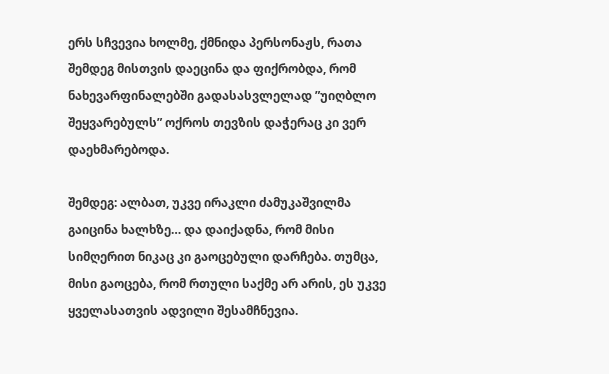ერს სჩვევია ხოლმე, ქმნიდა პერსონაჟს, რათა შემდეგ მისთვის დაეცინა და ფიქრობდა, რომ ნახევარფინალებში გადასასვლელად ”უიღბლო შეყვარებულს” ოქროს თევზის დაჭერაც კი ვერ დაეხმარებოდა.

შემდეგ: ალბათ, უკვე ირაკლი ძამუკაშვილმა გაიცინა ხალხზე… და დაიქადნა, რომ მისი სიმღერით ნიკაც კი გაოცებული დარჩება. თუმცა, მისი გაოცება, რომ რთული საქმე არ არის, ეს უკვე ყველასათვის ადვილი შესამჩნევია.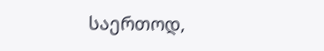საერთოდ,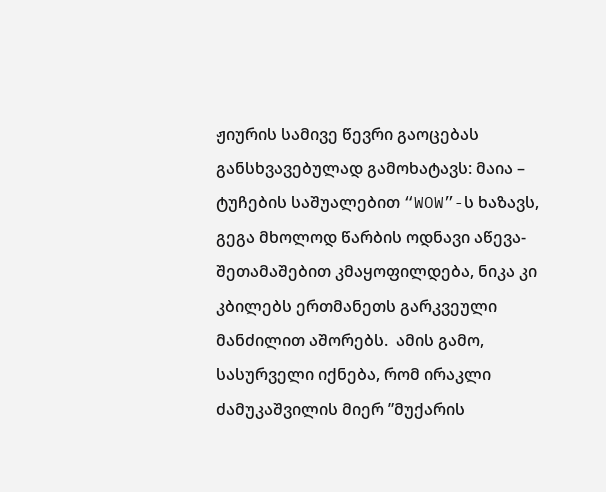ჟიურის სამივე წევრი გაოცებას განსხვავებულად გამოხატავს: მაია – ტუჩების საშუალებით “WOW”-ს ხაზავს, გეგა მხოლოდ წარბის ოდნავი აწევა-შეთამაშებით კმაყოფილდება, ნიკა კი კბილებს ერთმანეთს გარკვეული მანძილით აშორებს.  ამის გამო, სასურველი იქნება, რომ ირაკლი ძამუკაშვილის მიერ ”მუქარის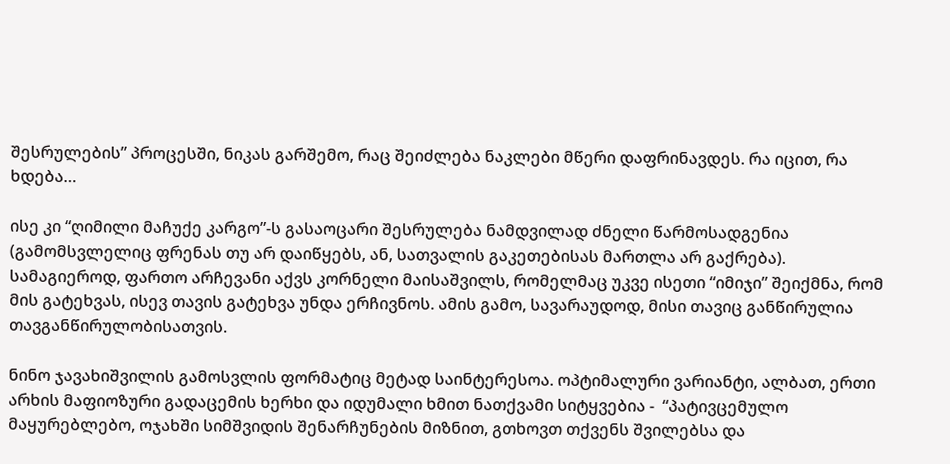შესრულების” პროცესში, ნიკას გარშემო, რაც შეიძლება ნაკლები მწერი დაფრინავდეს. რა იცით, რა ხდება…

ისე კი “ღიმილი მაჩუქე კარგო”-ს გასაოცარი შესრულება ნამდვილად ძნელი წარმოსადგენია (გამომსვლელიც ფრენას თუ არ დაიწყებს, ან, სათვალის გაკეთებისას მართლა არ გაქრება). სამაგიეროდ, ფართო არჩევანი აქვს კორნელი მაისაშვილს, რომელმაც უკვე ისეთი “იმიჯი” შეიქმნა, რომ მის გატეხვას, ისევ თავის გატეხვა უნდა ერჩივნოს. ამის გამო, სავარაუდოდ, მისი თავიც განწირულია თავგანწირულობისათვის.

ნინო ჯავახიშვილის გამოსვლის ფორმატიც მეტად საინტერესოა. ოპტიმალური ვარიანტი, ალბათ, ერთი არხის მაფიოზური გადაცემის ხერხი და იდუმალი ხმით ნათქვამი სიტყვებია -  “პატივცემულო მაყურებლებო, ოჯახში სიმშვიდის შენარჩუნების მიზნით, გთხოვთ თქვენს შვილებსა და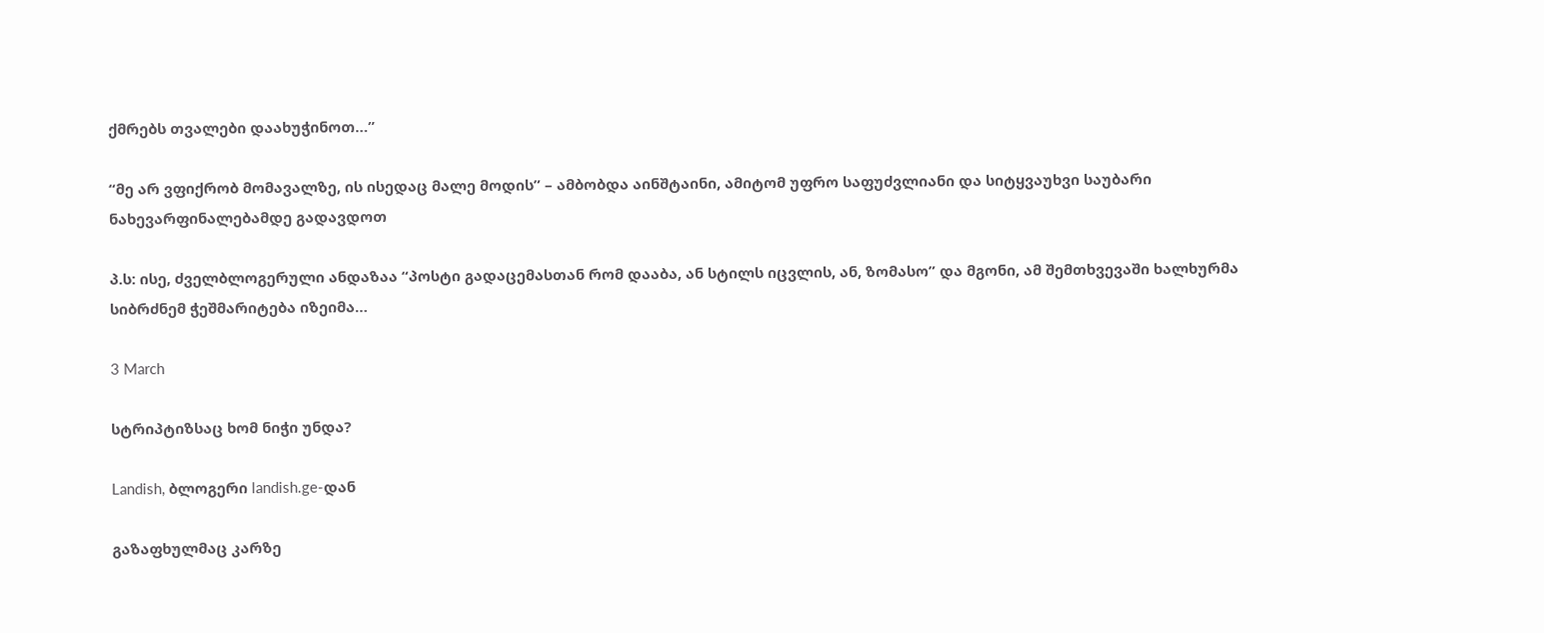ქმრებს თვალები დაახუჭინოთ…”

“მე არ ვფიქრობ მომავალზე, ის ისედაც მალე მოდის” – ამბობდა აინშტაინი, ამიტომ უფრო საფუძვლიანი და სიტყვაუხვი საუბარი ნახევარფინალებამდე გადავდოთ

პ.ს: ისე, ძველბლოგერული ანდაზაა “პოსტი გადაცემასთან რომ დააბა, ან სტილს იცვლის, ან, ზომასო” და მგონი, ამ შემთხვევაში ხალხურმა სიბრძნემ ჭეშმარიტება იზეიმა…

3 March

სტრიპტიზსაც ხომ ნიჭი უნდა?

Landish, ბლოგერი landish.ge-დან

გაზაფხულმაც კარზე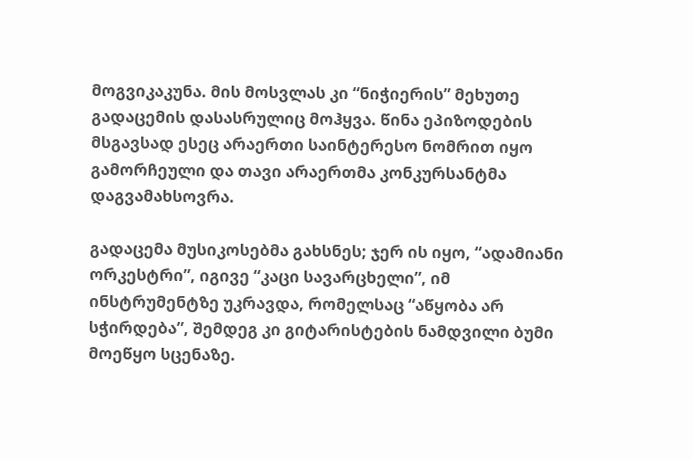მოგვიკაკუნა. მის მოსვლას კი “ნიჭიერის” მეხუთე გადაცემის დასასრულიც მოჰყვა. წინა ეპიზოდების მსგავსად ესეც არაერთი საინტერესო ნომრით იყო გამორჩეული და თავი არაერთმა კონკურსანტმა დაგვამახსოვრა.

გადაცემა მუსიკოსებმა გახსნეს; ჯერ ის იყო, “ადამიანი ორკესტრი”, იგივე “კაცი სავარცხელი”, იმ ინსტრუმენტზე უკრავდა, რომელსაც “აწყობა არ სჭირდება”, შემდეგ კი გიტარისტების ნამდვილი ბუმი მოეწყო სცენაზე.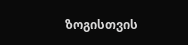ზოგისთვის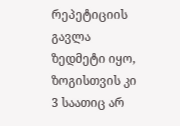რეპეტიციის გავლა ზედმეტი იყო, ზოგისთვის კი 3 საათიც არ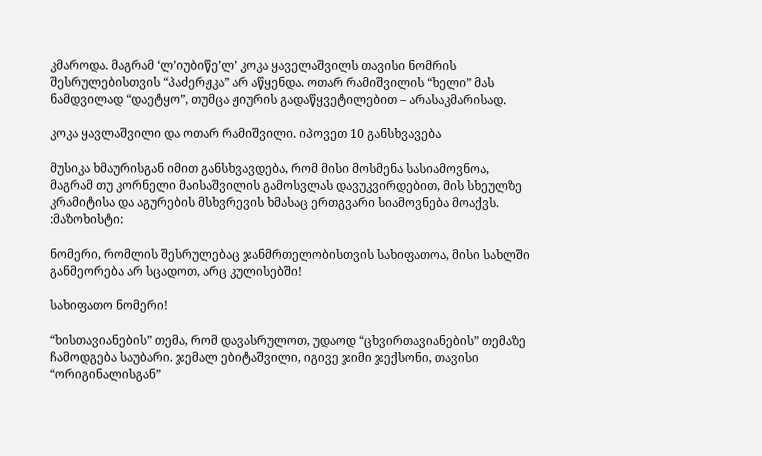კმაროდა. მაგრამ ‘ლ’იუბიწე’ლ’ კოკა ყაველაშვილს თავისი ნომრის შესრულებისთვის “პაძერჟკა” არ აწყენდა. ოთარ რამიშვილის “ხელი” მას ნამდვილად “დაეტყო”, თუმცა ჟიურის გადაწყვეტილებით – არასაკმარისად.

კოკა ყავლაშვილი და ოთარ რამიშვილი. იპოვეთ 10 განსხვავება

მუსიკა ხმაურისგან იმით განსხვავდება, რომ მისი მოსმენა სასიამოვნოა, მაგრამ თუ კორნელი მაისაშვილის გამოსვლას დავუკვირდებით, მის სხეულზე კრამიტისა და აგურების მსხვრევის ხმასაც ერთგვარი სიამოვნება მოაქვს. :მაზოხისტი:

ნომერი, რომლის შესრულებაც ჯანმრთელობისთვის სახიფათოა, მისი სახლში განმეორება არ სცადოთ, არც კულისებში!

სახიფათო ნომერი!

“ხისთავიანების” თემა, რომ დავასრულოთ, უდაოდ “ცხვირთავიანების” თემაზე ჩამოდგება საუბარი. ჯემალ ებიტაშვილი, იგივე ჯიმი ჯექსონი, თავისი “ორიგინალისგან”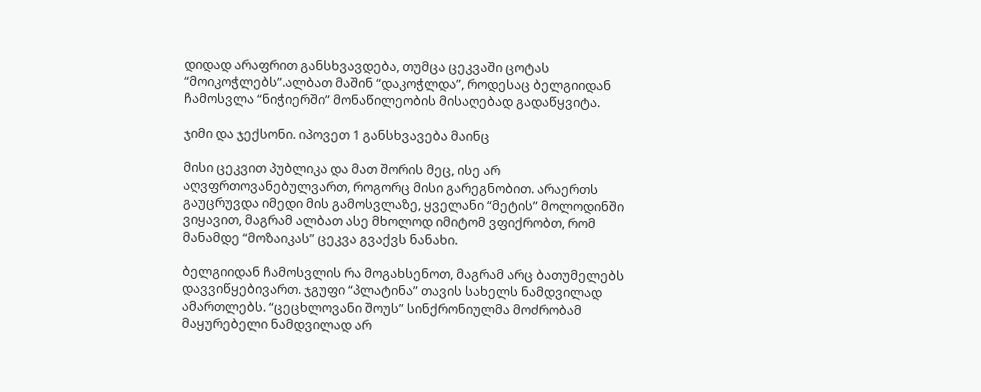დიდად არაფრით განსხვავდება, თუმცა ცეკვაში ცოტას “მოიკოჭლებს”.ალბათ მაშინ “დაკოჭლდა”, როდესაც ბელგიიდან ჩამოსვლა “ნიჭიერში” მონაწილეობის მისაღებად გადაწყვიტა.

ჯიმი და ჯექსონი. იპოვეთ 1 განსხვავება მაინც

მისი ცეკვით პუბლიკა და მათ შორის მეც, ისე არ აღვფრთოვანებულვართ, როგორც მისი გარეგნობით. არაერთს გაუცრუვდა იმედი მის გამოსვლაზე, ყველანი “მეტის” მოლოდინში ვიყავით, მაგრამ ალბათ ასე მხოლოდ იმიტომ ვფიქრობთ, რომ მანამდე “მოზაიკას” ცეკვა გვაქვს ნანახი.

ბელგიიდან ჩამოსვლის რა მოგახსენოთ, მაგრამ არც ბათუმელებს დავვიწყებივართ. ჯგუფი “პლატინა” თავის სახელს ნამდვილად ამართლებს. “ცეცხლოვანი შოუს” სინქრონიულმა მოძრობამ მაყურებელი ნამდვილად არ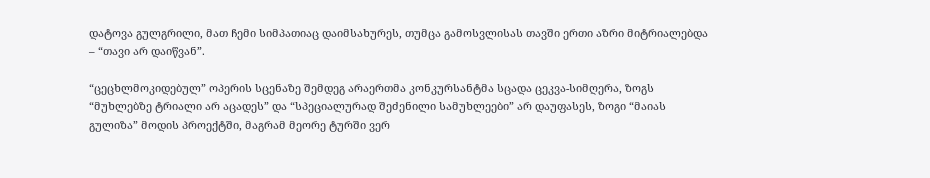დატოვა გულგრილი, მათ ჩემი სიმპათიაც დაიმსახურეს, თუმცა გამოსვლისას თავში ერთი აზრი მიტრიალებდა – “თავი არ დაიწვან”.

“ცეცხლმოკიდებულ” ოპერის სცენაზე შემდეგ არაერთმა კონკურსანტმა სცადა ცეკვა-სიმღერა, ზოგს “მუხლებზე ტრიალი არ აცადეს” და “სპეციალურად შეძენილი სამუხლეები” არ დაუფასეს, ზოგი “მაიას გულიზა” მოდის პროექტში, მაგრამ მეორე ტურში ვერ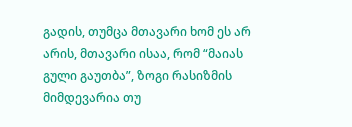გადის, თუმცა მთავარი ხომ ეს არ არის, მთავარი ისაა, რომ “მაიას გული გაუთბა”, ზოგი რასიზმის მიმდევარია თუ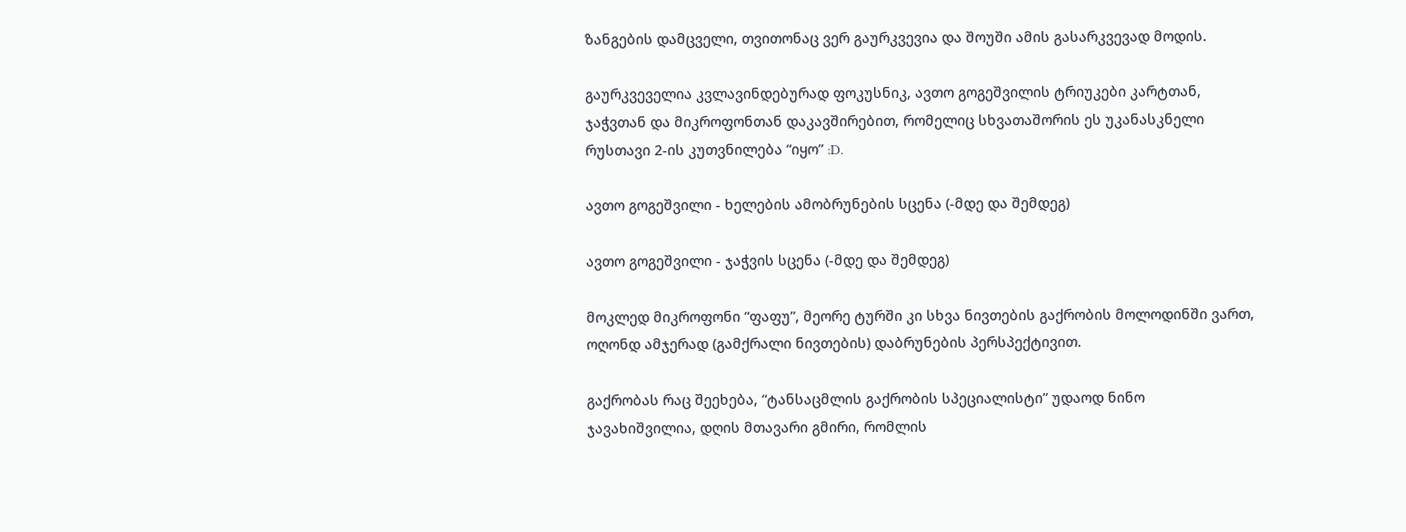ზანგების დამცველი, თვითონაც ვერ გაურკვევია და შოუში ამის გასარკვევად მოდის.

გაურკვეველია კვლავინდებურად ფოკუსნიკ, ავთო გოგეშვილის ტრიუკები კარტთან, ჯაჭვთან და მიკროფონთან დაკავშირებით, რომელიც სხვათაშორის ეს უკანასკნელი რუსთავი 2-ის კუთვნილება “იყო” :D.

ავთო გოგეშვილი - ხელების ამობრუნების სცენა (-მდე და შემდეგ)

ავთო გოგეშვილი - ჯაჭვის სცენა (-მდე და შემდეგ)

მოკლედ მიკროფონი “ფაფუ”, მეორე ტურში კი სხვა ნივთების გაქრობის მოლოდინში ვართ, ოღონდ ამჯერად (გამქრალი ნივთების) დაბრუნების პერსპექტივით.

გაქრობას რაც შეეხება, “ტანსაცმლის გაქრობის სპეციალისტი” უდაოდ ნინო ჯავახიშვილია, დღის მთავარი გმირი, რომლის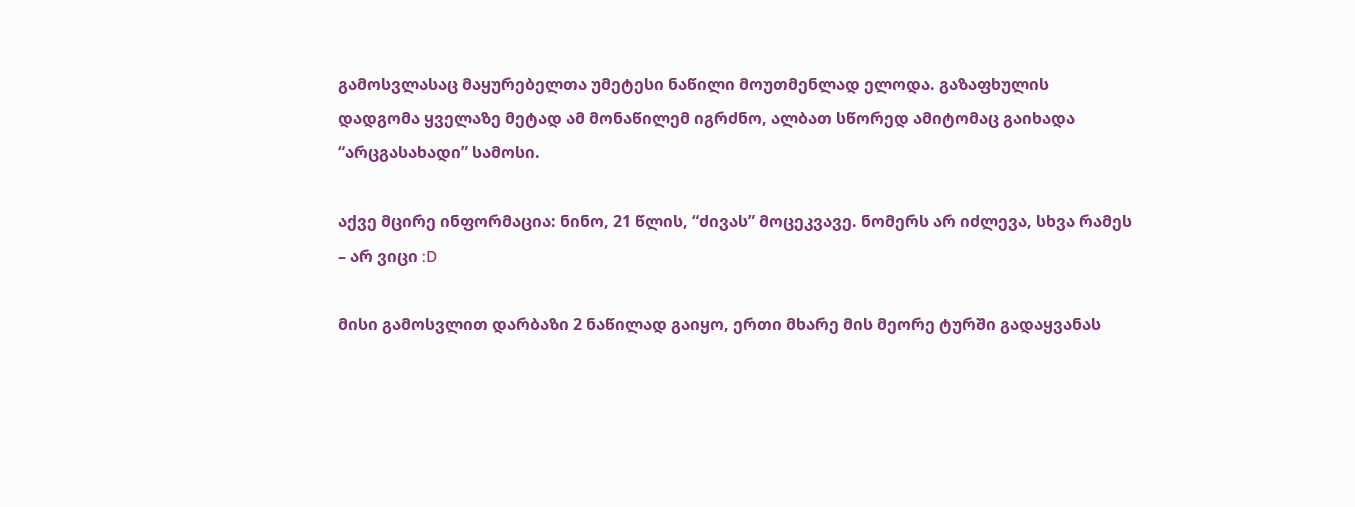გამოსვლასაც მაყურებელთა უმეტესი ნაწილი მოუთმენლად ელოდა. გაზაფხულის დადგომა ყველაზე მეტად ამ მონაწილემ იგრძნო, ალბათ სწორედ ამიტომაც გაიხადა “არცგასახადი” სამოსი.

აქვე მცირე ინფორმაცია: ნინო, 21 წლის, “ძივას” მოცეკვავე. ნომერს არ იძლევა, სხვა რამეს – არ ვიცი :D

მისი გამოსვლით დარბაზი 2 ნაწილად გაიყო, ერთი მხარე მის მეორე ტურში გადაყვანას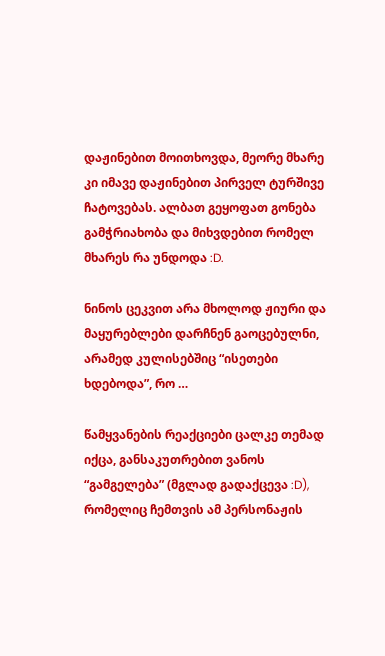დაჟინებით მოითხოვდა, მეორე მხარე კი იმავე დაჟინებით პირველ ტურშივე ჩატოვებას. ალბათ გეყოფათ გონება გამჭრიახობა და მიხვდებით რომელ მხარეს რა უნდოდა :D.

ნინოს ცეკვით არა მხოლოდ ჟიური და მაყურებლები დარჩნენ გაოცებულნი, არამედ კულისებშიც “ისეთები ხდებოდა”, რო …

წამყვანების რეაქციები ცალკე თემად იქცა, განსაკუთრებით ვანოს “გამგელება” (მგლად გადაქცევა :D), რომელიც ჩემთვის ამ პერსონაჟის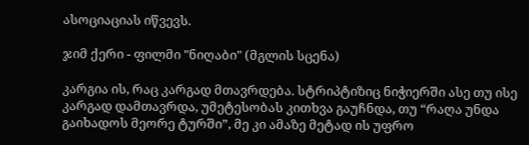ასოციაციას იწვევს.

ჯიმ ქერი - ფილმი "ნიღაბი" (მგლის სცენა)

კარგია ის, რაც კარგად მთავრდება. სტრიპტიზიც ნიჭიერში ასე თუ ისე კარგად დამთავრდა, უმეტესობას კითხვა გაუჩნდა, თუ “რაღა უნდა გაიხადოს მეორე ტურში”, მე კი ამაზე მეტად ის უფრო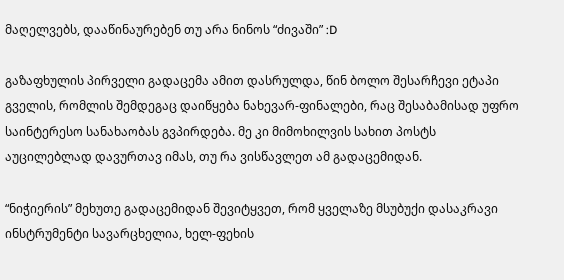მაღელვებს, დააწინაურებენ თუ არა ნინოს “ძივაში” :D

გაზაფხულის პირველი გადაცემა ამით დასრულდა, წინ ბოლო შესარჩევი ეტაპი გველის, რომლის შემდეგაც დაიწყება ნახევარ-ფინალები, რაც შესაბამისად უფრო საინტერესო სანახაობას გვპირდება. მე კი მიმოხილვის სახით პოსტს აუცილებლად დავურთავ იმას, თუ რა ვისწავლეთ ამ გადაცემიდან.

“ნიჭიერის” მეხუთე გადაცემიდან შევიტყვეთ, რომ ყველაზე მსუბუქი დასაკრავი ინსტრუმენტი სავარცხელია, ხელ-ფეხის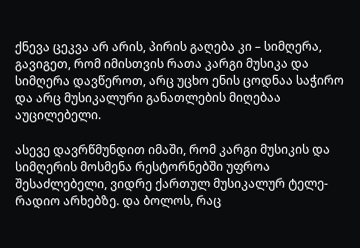ქნევა ცეკვა არ არის, პირის გაღება კი – სიმღერა, გავიგეთ, რომ იმისთვის რათა კარგი მუსიკა და სიმღერა დავწეროთ, არც უცხო ენის ცოდნაა საჭირო და არც მუსიკალური განათლების მიღებაა აუცილებელი.

ასევე დავრწმუნდით იმაში, რომ კარგი მუსიკის და სიმღერის მოსმენა რესტორნებში უფროა შესაძლებელი, ვიდრე ქართულ მუსიკალურ ტელე-რადიო არხებზე. და ბოლოს, რაც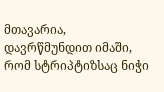მთავარია, დავრწმუნდით იმაში, რომ სტრიპტიზსაც ნიჭი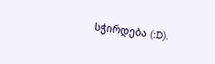სჭირდება (:D).